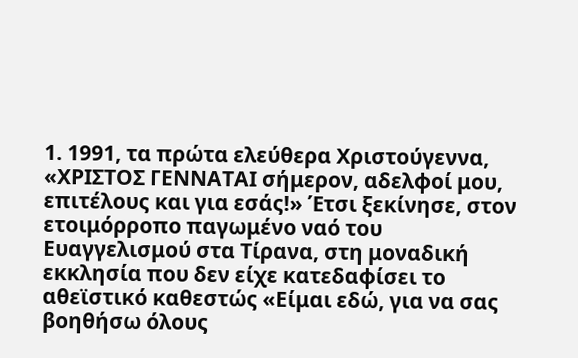1. 1991, τα πρώτα ελεύθερα Χριστούγεννα, «ΧΡΙΣΤΟΣ ΓΕΝΝΑΤΑΙ σήμερον, αδελφοί μου, επιτέλους και για εσάς!» Έτσι ξεκίνησε, στον ετοιμόρροπο παγωμένο ναό του Ευαγγελισμού στα Τίρανα, στη μοναδική εκκλησία που δεν είχε κατεδαφίσει το αθεϊστικό καθεστώς «Είμαι εδώ, για να σας βοηθήσω όλους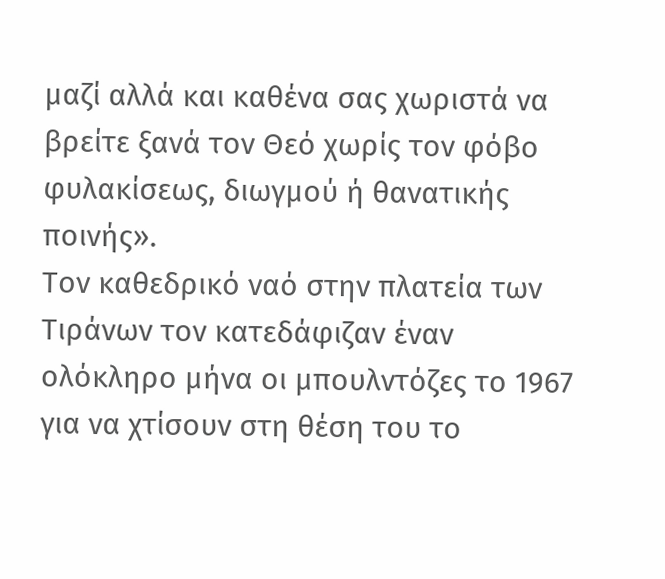μαζί αλλά και καθένα σας χωριστά να βρείτε ξανά τον Θεό χωρίς τον φόβο φυλακίσεως, διωγμού ή θανατικής ποινής».
Τον καθεδρικό ναό στην πλατεία των Τιράνων τον κατεδάφιζαν έναν ολόκληρο μήνα οι μπουλντόζες το 1967 για να χτίσουν στη θέση του το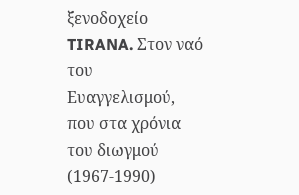ξενοδοχείο TIRANA. Στον ναό του Ευαγγελισμού, που στα χρόνια του διωγμού (1967-1990)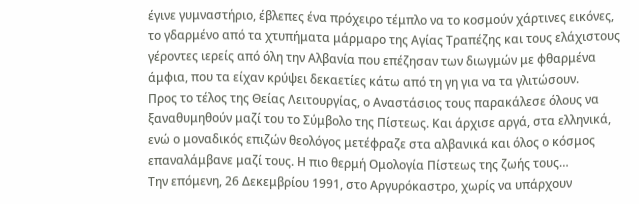έγινε γυμναστήριο, έβλεπες ένα πρόχειρο τέμπλο να το κοσμούν χάρτινες εικόνες, το γδαρμένο από τα χτυπήματα μάρμαρο της Αγίας Τραπέζης και τους ελάχιστους γέροντες ιερείς από όλη την Αλβανία που επέζησαν των διωγμών με φθαρμένα άμφια, που τα είχαν κρύψει δεκαετίες κάτω από τη γη για να τα γλιτώσουν.
Προς το τέλος της Θείας Λειτουργίας, ο Αναστάσιος τους παρακάλεσε όλους να ξαναθυμηθούν μαζί του το Σύμβολο της Πίστεως. Και άρχισε αργά, στα ελληνικά, ενώ ο μοναδικός επιζών θεολόγος μετέφραζε στα αλβανικά και όλος ο κόσμος επαναλάμβανε μαζί τους. Η πιο θερμή Ομολογία Πίστεως της ζωής τους…
Την επόμενη, 26 Δεκεμβρίου 1991, στο Αργυρόκαστρο, χωρίς να υπάρχουν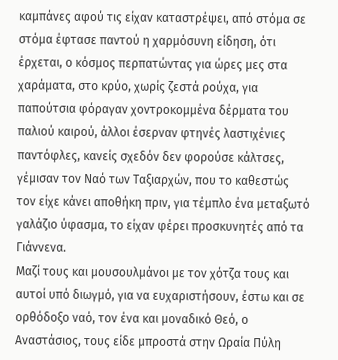καμπάνες αφού τις είχαν καταστρέψει, από στόμα σε στόμα έφτασε παντού η χαρμόσυνη είδηση, ότι έρχεται, ο κόσμος περπατώντας για ώρες μες στα χαράματα, στο κρύο, χωρίς ζεστά ρούχα, για παπούτσια φόραγαν χοντροκομμένα δέρματα του παλιού καιρού, άλλοι έσερναν φτηνές λαστιχένιες παντόφλες, κανείς σχεδόν δεν φορούσε κάλτσες, γέμισαν τον Ναό των Ταξιαρχών, που το καθεστώς τον είχε κάνει αποθήκη πριν, για τέμπλο ένα μεταξωτό γαλάζιο ύφασμα, το είχαν φέρει προσκυνητές από τα Γιάννενα.
Μαζί τους και μουσουλμάνοι με τον χότζα τους και αυτοί υπό διωγμό, για να ευχαριστήσουν, έστω και σε ορθόδοξο ναό, τον ένα και μοναδικό Θεό, ο Αναστάσιος, τους είδε μπροστά στην Ωραία Πύλη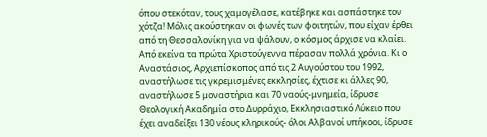όπου στεκόταν, τους χαμογέλασε, κατέβηκε και ασπάστηκε τον χότζα! Μόλις ακούστηκαν οι φωνές των φοιτητών, που είχαν έρθει από τη Θεσσαλονίκη για να ψάλουν, ο κόσμος άρχισε να κλαίει.
Από εκείνα τα πρώτα Χριστούγεννα πέρασαν πολλά χρόνια. Κι ο Αναστάσιος, Αρχιεπίσκοπος από τις 2 Αυγούστου του 1992, αναστήλωσε τις γκρεμισμένες εκκλησίες, έχτισε κι άλλες 90, αναστήλωσε 5 μοναστήρια και 70 ναούς-μνημεία, ίδρυσε Θεολογική Ακαδημία στο Δυρράχιο, Εκκλησιαστικό Λύκειο που έχει αναδείξει 130 νέους κληρικούς- όλοι Αλβανοί υπήκοοι, ίδρυσε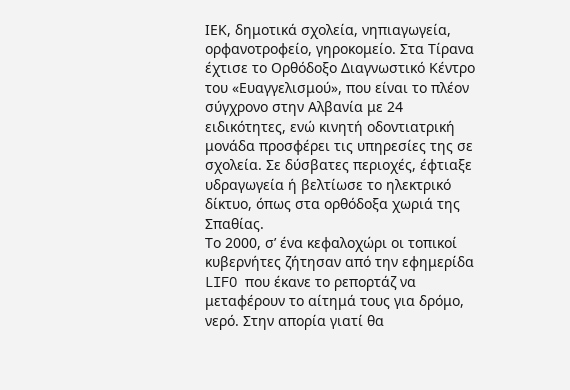ΙΕΚ, δημοτικά σχολεία, νηπιαγωγεία, ορφανοτροφείο, γηροκομείο. Στα Τίρανα έχτισε το Ορθόδοξο Διαγνωστικό Κέντρο του «Ευαγγελισμού», που είναι το πλέον σύγχρονο στην Αλβανία με 24 ειδικότητες, ενώ κινητή οδοντιατρική μονάδα προσφέρει τις υπηρεσίες της σε σχολεία. Σε δύσβατες περιοχές, έφτιαξε υδραγωγεία ή βελτίωσε το ηλεκτρικό δίκτυο, όπως στα ορθόδοξα χωριά της Σπαθίας.
Το 2000, σ’ ένα κεφαλοχώρι οι τοπικοί κυβερνήτες ζήτησαν από την εφημερίδα LIFO που έκανε το ρεπορτάζ να μεταφέρουν το αίτημά τους για δρόμο, νερό. Στην απορία γιατί θα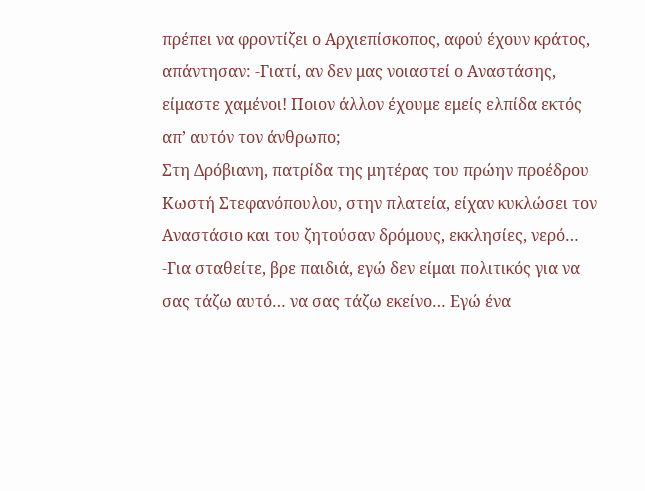πρέπει να φροντίζει ο Αρχιεπίσκοπος, αφού έχουν κράτος, απάντησαν: -Γιατί, αν δεν μας νοιαστεί ο Αναστάσης, είμαστε χαμένοι! Ποιον άλλον έχουμε εμείς ελπίδα εκτός απ’ αυτόν τον άνθρωπο;
Στη Δρόβιανη, πατρίδα της μητέρας του πρώην προέδρου Κωστή Στεφανόπουλου, στην πλατεία, είχαν κυκλώσει τον Αναστάσιο και του ζητούσαν δρόμους, εκκλησίες, νερό…
-Για σταθείτε, βρε παιδιά, εγώ δεν είμαι πολιτικός για να σας τάζω αυτό… να σας τάζω εκείνο… Εγώ ένα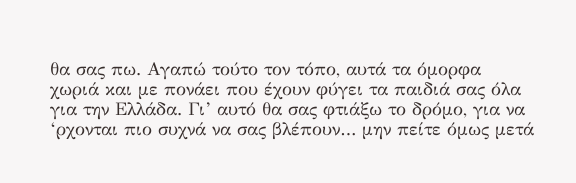θα σας πω. Αγαπώ τούτο τον τόπο, αυτά τα όμορφα χωριά και με πονάει που έχουν φύγει τα παιδιά σας όλα για την Ελλάδα. Γι’ αυτό θα σας φτιάξω το δρόμο, για να ‘ρχονται πιο συχνά να σας βλέπουν… μην πείτε όμως μετά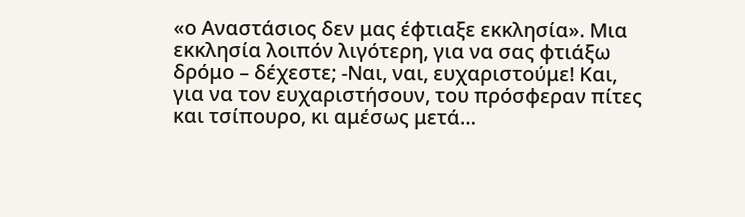«ο Αναστάσιος δεν μας έφτιαξε εκκλησία». Μια εκκλησία λοιπόν λιγότερη, για να σας φτιάξω δρόμο – δέχεστε; -Ναι, ναι, ευχαριστούμε! Και, για να τον ευχαριστήσουν, του πρόσφεραν πίτες και τσίπουρο, κι αμέσως μετά…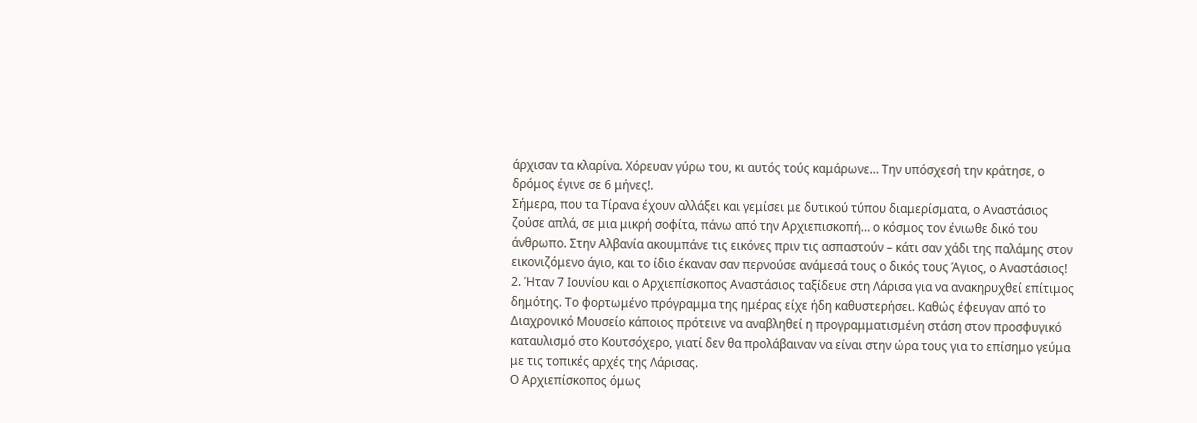άρχισαν τα κλαρίνα. Χόρευαν γύρω του, κι αυτός τούς καμάρωνε… Την υπόσχεσή την κράτησε, ο δρόμος έγινε σε 6 μήνες!.
Σήμερα, που τα Τίρανα έχουν αλλάξει και γεμίσει με δυτικού τύπου διαμερίσματα, ο Αναστάσιος ζούσε απλά, σε μια μικρή σοφίτα, πάνω από την Αρχιεπισκοπή… ο κόσμος τον ένιωθε δικό του άνθρωπο. Στην Αλβανία ακουμπάνε τις εικόνες πριν τις ασπαστούν – κάτι σαν χάδι της παλάμης στον εικονιζόμενο άγιο, και το ίδιο έκαναν σαν περνούσε ανάμεσά τους ο δικός τους Άγιος, ο Αναστάσιος!
2. Ήταν 7 Ιουνίου και ο Αρχιεπίσκοπος Αναστάσιος ταξίδευε στη Λάρισα για να ανακηρυχθεί επίτιμος δημότης. Το φορτωμένο πρόγραμμα της ημέρας είχε ήδη καθυστερήσει. Καθώς έφευγαν από το Διαχρονικό Μουσείο κάποιος πρότεινε να αναβληθεί η προγραμματισμένη στάση στον προσφυγικό καταυλισμό στο Κουτσόχερο, γιατί δεν θα προλάβαιναν να είναι στην ώρα τους για το επίσημο γεύμα με τις τοπικές αρχές της Λάρισας.
Ο Αρχιεπίσκοπος όμως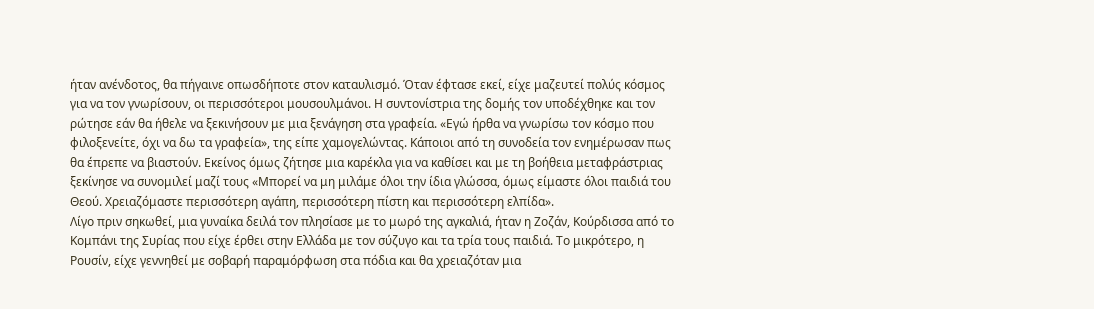ήταν ανένδοτος, θα πήγαινε οπωσδήποτε στον καταυλισμό. Όταν έφτασε εκεί, είχε μαζευτεί πολύς κόσμος για να τον γνωρίσουν, οι περισσότεροι μουσουλμάνοι. Η συντονίστρια της δομής τον υποδέχθηκε και τον ρώτησε εάν θα ήθελε να ξεκινήσουν με μια ξενάγηση στα γραφεία. «Εγώ ήρθα να γνωρίσω τον κόσμο που φιλοξενείτε, όχι να δω τα γραφεία», της είπε χαμογελώντας. Κάποιοι από τη συνοδεία τον ενημέρωσαν πως θα έπρεπε να βιαστούν. Εκείνος όμως ζήτησε μια καρέκλα για να καθίσει και με τη βοήθεια μεταφράστριας ξεκίνησε να συνομιλεί μαζί τους «Μπορεί να μη μιλάμε όλοι την ίδια γλώσσα, όμως είμαστε όλοι παιδιά του Θεού. Χρειαζόμαστε περισσότερη αγάπη, περισσότερη πίστη και περισσότερη ελπίδα».
Λίγο πριν σηκωθεί, μια γυναίκα δειλά τον πλησίασε με το μωρό της αγκαλιά, ήταν η Ζοζάν, Κούρδισσα από το Κομπάνι της Συρίας που είχε έρθει στην Ελλάδα με τον σύζυγο και τα τρία τους παιδιά. Το μικρότερο, η Ρουσίν, είχε γεννηθεί με σοβαρή παραμόρφωση στα πόδια και θα χρειαζόταν μια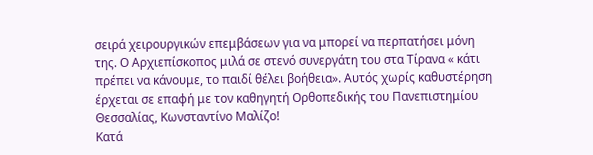σειρά χειρουργικών επεμβάσεων για να μπορεί να περπατήσει μόνη της. Ο Αρχιεπίσκοπος μιλά σε στενό συνεργάτη του στα Τίρανα « κάτι πρέπει να κάνουμε, το παιδί θέλει βοήθεια». Αυτός χωρίς καθυστέρηση έρχεται σε επαφή με τον καθηγητή Ορθοπεδικής του Πανεπιστημίου Θεσσαλίας, Κωνσταντίνο Μαλίζο!
Κατά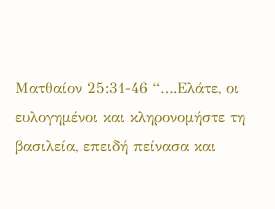Ματθαίον 25:31-46 “….Ελάτε, οι ευλογημένοι και κληρονομήστε τη βασιλεία, επειδή πείνασα και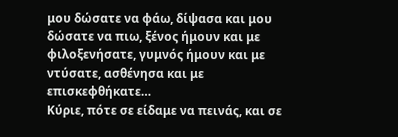μου δώσατε να φάω, δίψασα και μου δώσατε να πιω, ξένος ήμουν και με φιλοξενήσατε, γυμνός ήμουν και με ντύσατε, ασθένησα και με επισκεφθήκατε…
Κύριε, πότε σε είδαμε να πεινάς, και σε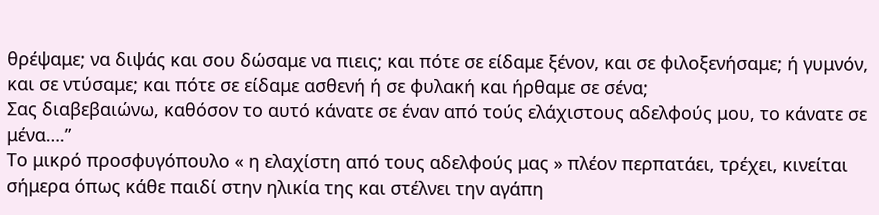θρέψαμε; να διψάς και σου δώσαμε να πιεις; και πότε σε είδαμε ξένον, και σε φιλοξενήσαμε; ή γυμνόν, και σε ντύσαμε; και πότε σε είδαμε ασθενή ή σε φυλακή και ήρθαμε σε σένα;
Σας διαβεβαιώνω, καθόσον το αυτό κάνατε σε έναν από τούς ελάχιστους αδελφούς μου, το κάνατε σε μένα….”
Το μικρό προσφυγόπουλο « η ελαχίστη από τους αδελφούς μας » πλέον περπατάει, τρέχει, κινείται σήμερα όπως κάθε παιδί στην ηλικία της και στέλνει την αγάπη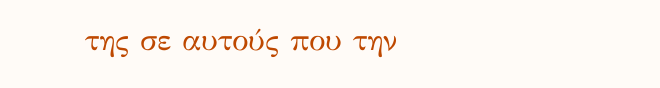της σε αυτούς που την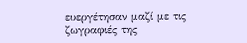ευεργέτησαν μαζί με τις ζωγραφιές της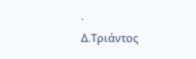.
Δ.Τριάντος